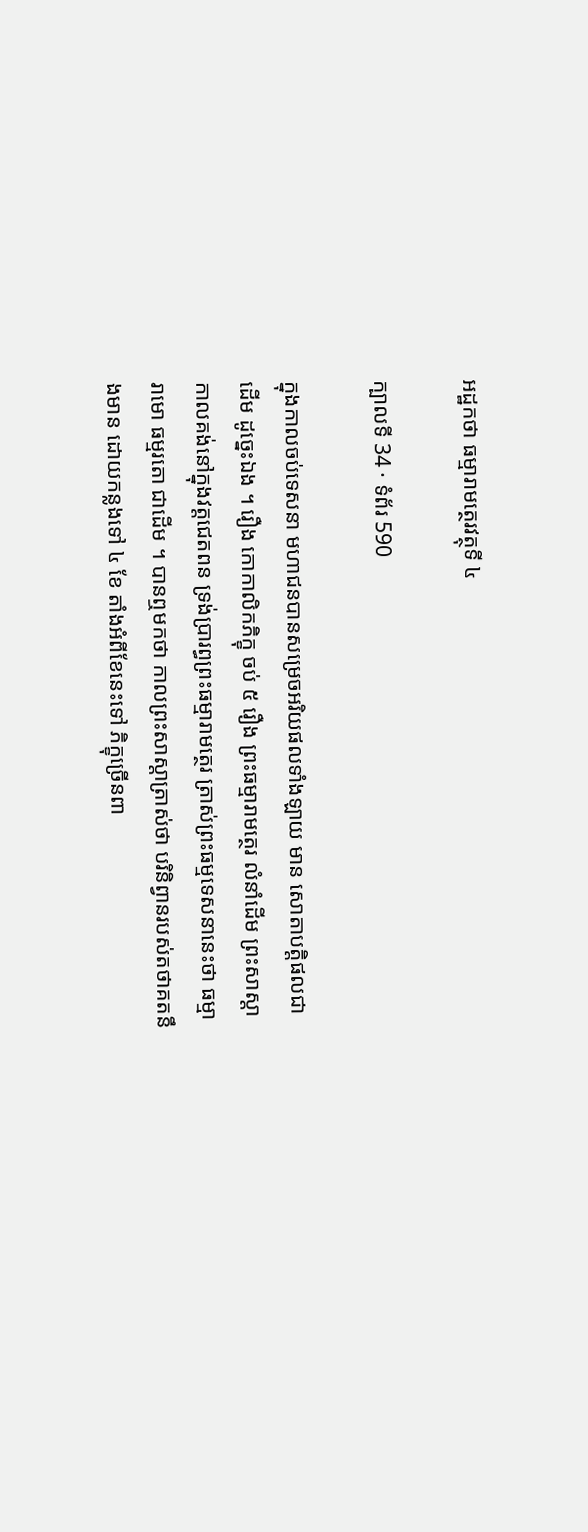អដ្ឋកថា ធម្មារាមត្ថេរវត្ថុទី ៤

ក្បាលទី 34 · ទំព័រ 590

ក្នុងកាលចប់ទេសនា មហាជនបានសម្រេចអរិយផលទាំងឡាយ មាន សោតាបត្តិផលជាដើម ដូច្នេះឯង ។ រឿង កោកាលិកភិក្ខុ ចប់ ៥ រឿង ព្រះធម្មារាមត្ថេរ លំនាំដើម ព្រះសាស្តា កាលគង់នៅក្នុងវត្តជេតពន ទ្រង់ប្រារព្ធព្រះធម្មារាមត្ថេរ ត្រាស់ព្រះធម្មទេសនានេះថា ធម្មារាមោ ធម្មរតោ ជាដើម ។ បានឮមកថា កាលព្រះសាស្តាត្រាស់ថា បរិនិព្វានរបស់តថាគតនឹងមាន ដោយកន្លងទៅ ៤ ខែ តាំងអំពីខែនេះទៅ ភិក្ខុច្រើនពា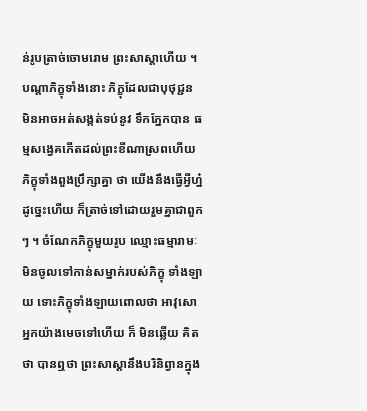ន់រូបត្រាច់ចោមរោម ព្រះសាស្តាហើយ ។ បណ្តាភិក្ខុទាំងនោះ ភិក្ខុដែលជាបុថុជ្ជន មិនអាចអត់សង្កត់ទប់នូវ ទឹកភ្នែកបាន ធម្មសង្វេគកើតដល់ព្រះខីណាស្រពហើយ ភិក្ខុទាំងពួងប្រឹក្សាគ្នា ថា យើងនឹងធ្វើអ្វីហ្ន៎ ដូច្នេះហើយ ក៏ត្រាច់ទៅដោយរួមគ្នាជាពួកៗ ។ ចំណែកភិក្ខុមួយរូប ឈ្មោះធម្មារាមៈ មិនចូលទៅកាន់សម្នាក់របស់ភិក្ខុ ទាំងឡាយ ទោះភិក្ខុទាំងឡាយពោលថា អាវុសោ អ្នកយ៉ាងមេចទៅហើយ ក៏ មិនឆ្លើយ គិតថា បានឮថា ព្រះសាស្តានឹងបរិនិព្វានក្នុង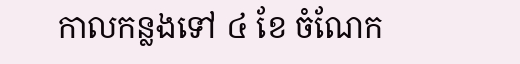កាលកន្លងទៅ ៤ ខែ ចំណែក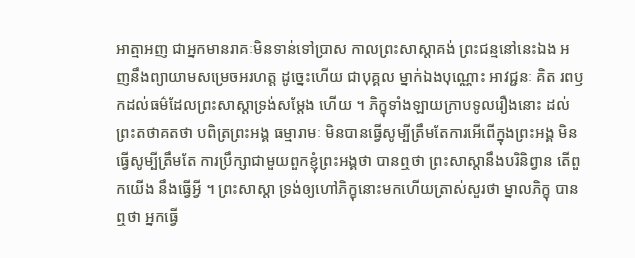អាត្មាអញ ជាអ្នកមានរាគៈមិនទាន់ទៅប្រាស កាលព្រះសាស្តាគង់ ព្រះជន្មនៅនេះឯង អញនឹងព្យាយាមសម្រេចអរហត្ត ដូច្នេះហើយ ជាបុគ្គល ម្នាក់ឯងបុណ្ណោះ អាវជ្ជនៈ គិត រពឫកដល់ធម៌ដែលព្រះសាស្តាទ្រង់សម្តែង ហើយ ។ ភិក្ខុទាំងឡាយក្រាបទូលរឿងនោះ ដល់ព្រះតថាគតថា បពិត្រព្រះអង្គ ធម្មារាមៈ មិនបានធ្វើសូម្បីត្រឹមតែការអើពើក្នុងព្រះអង្គ មិនធ្វើសូម្បីត្រឹមតែ ការប្រឹក្សាជាមួយពួកខ្ញុំព្រះអង្គថា បានឮថា ព្រះសាស្តានឹងបរិនិព្វាន តើពួកយើង នឹងធ្វើអ្វី ។ ព្រះសាស្តា ទ្រង់ឲ្យហៅភិក្ខុនោះមកហើយត្រាស់សួរថា ម្នាលភិក្ខុ បាន ឮថា អ្នកធ្វើ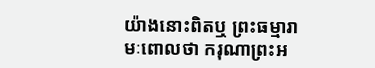យ៉ាងនោះពិតឬ ព្រះធម្មារាមៈពោលថា ករុណាព្រះអ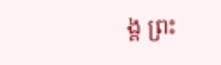ង្គ ព្រះ